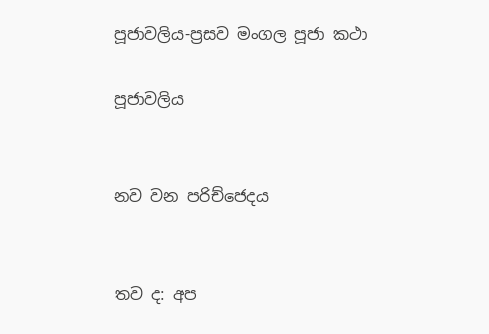පූජාවලිය-ප්‍රසව මංගල පූජා කථා

පූජාවලිය


නව වන පරිච්ජෙදය


තව ද: අප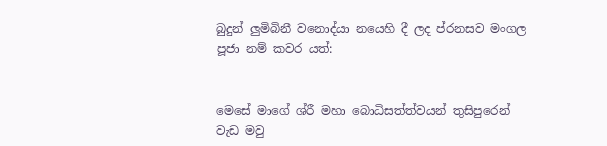බුදුන් ලුමිබිනී වනොද්යා නයෙහි දී ලද ප්රනසව මංගල පූජා නම් කවර යත්:


මෙසේ මාගේ ශ්රී මහා බොධිසත්ත්වයන් තුසිපුරෙන් වැඩ මවු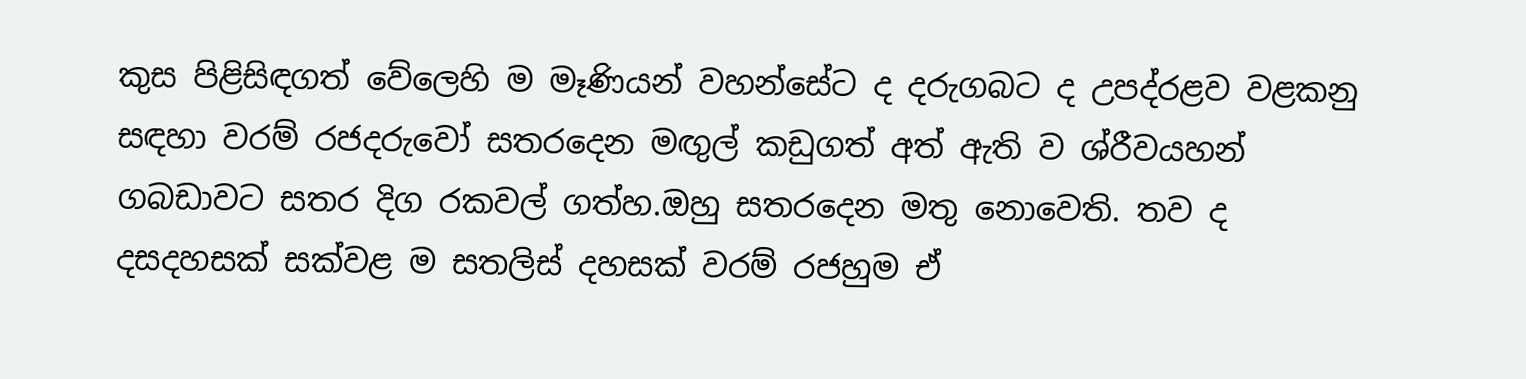කුස පිළිසිඳගත් වේලෙහි ම මෑණියන් වහන්සේට ද දරුගබට ද උපද්රළව වළකනු සඳහා වරම් රජදරුවෝ සතරදෙන මඟුල් කඩුගත් අත් ඇති ව ශ්රීවයහන් ගබඩාවට සතර දිග රකවල් ගත්හ.ඔහු සතරදෙන මතු නොවෙති. තව ද දසදහසක් සක්වළ ම සතලිස් දහසක් වරම් රජහුම ඒ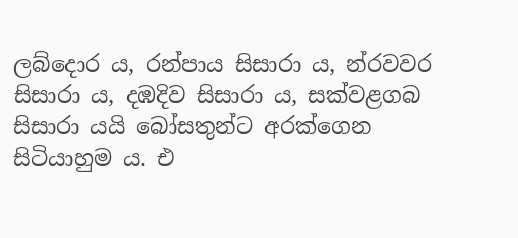ලබ්දොර ය, රන්පාය සිසාරා ය, න්රවවර සිසාරා ය, දඹදිව සිසාරා ය, සක්වළගබ සිසාරා යයි බෝසතුන්ට අරක්ගෙන සිටියාහුම ය. එ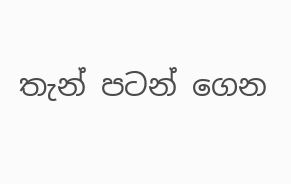තැන් පටන් ගෙන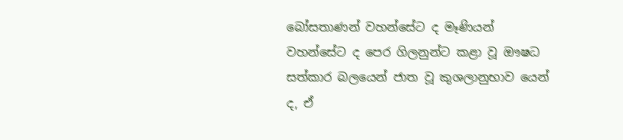බෝසතාණන් වහන්සේට ද මෑණියන් වහන්සේට ද පෙර ගිලනුන්ට කළා වූ ඖෂධ සත්කාර බලයෙන් ජාත වූ කුශලානුභාව යෙන් ද, ඒ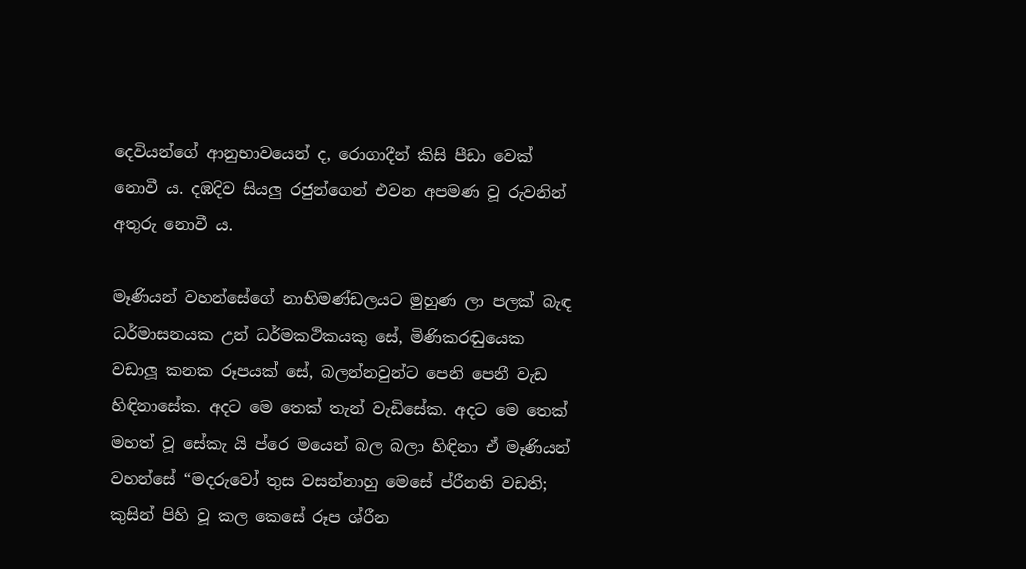දෙවියන්ගේ ආනුභාවයෙන් ද, රොගාදීන් කිසි පීඩා වෙක් නොවී ය. දඹදිව සියලු රජුන්ගෙන් එවන අපමණ වූ රුවනින් අතුරු නොවී ය.

මෑණියන් වහන්සේගේ නාභිමණ්ඩලයට මුහුණ ලා පලක් බැඳ ධර්මාසනයක උන් ධර්මකථිකයකු සේ, මිණිකරඬුයෙක වඩාලූ කනක රූපයක් සේ, බලන්නවුන්ට පෙනි පෙනී වැඩ හිඳිනාසේක. අදට මෙ තෙක් තැන් වැඩිසේක. අදට මෙ තෙක් මහත් වූ සේකැ යි ප්රෙ මයෙන් බල බලා හිඳිනා ඒ මෑණියන් වහන්සේ “මදරුවෝ තුස වසන්නාහු මෙසේ ප්රීනති වඩති; කුසින් පිහි වූ කල කෙසේ රූප ශ්රීන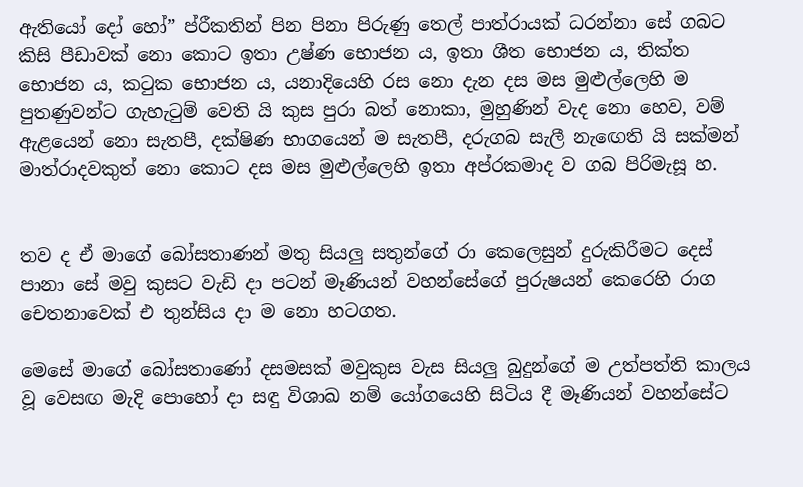ඇතියෝ දෝ හෝ” ප්රීකතින් පින පිනා පිරුණු තෙල් පාත්රායක් ධරන්නා සේ ගබට කිසි පීඩාවක් නො කොට ඉතා උෂ්ණ භොජන ය, ඉතා ශීත භොජන ය, තික්ත භොජන ය, කටුක භොජන ය, යනාදියෙහි රස නො දැන දස මස මුළුල්ලෙහි ම පුතණුවන්ට ගැහැටුම් වෙති යි කුස පුරා බත් නොකා, මුහුණින් වැද නො හෙව, වම් ඇළයෙන් නො සැතපී, දක්ෂිණ භාගයෙන් ම සැතපී, දරුගබ සැලී නැ‍ඟෙති යි සක්මන් මාත්රාදවකුත් නො කොට දස මස මුළුල්ලෙහි ඉතා අප්රකමාද ව ගබ පිරිමැසූ හ.


තව ද ඒ මාගේ බෝසතාණන් මතු සියලු සතුන්ගේ රා කෙලෙසුන් දුරුකිරීමට දෙස් පානා සේ මවු කුසට වැඩි දා පටන් මෑණියන් වහන්සේගේ පුරුෂයන් කෙරෙහි රාග චෙතනාවෙක් එ තුන්සිය දා ම නො හටගත.

මෙසේ මාගේ බෝසතාණෝ දසමසක් මවුකුස වැස සියලු බුදුන්ගේ ම උත්පත්ති කාලය වූ වෙසඟ මැදි පොහෝ දා සඳු විශාඛ නම් යෝගයෙහි සිටිය දී මෑණියන් වහන්සේට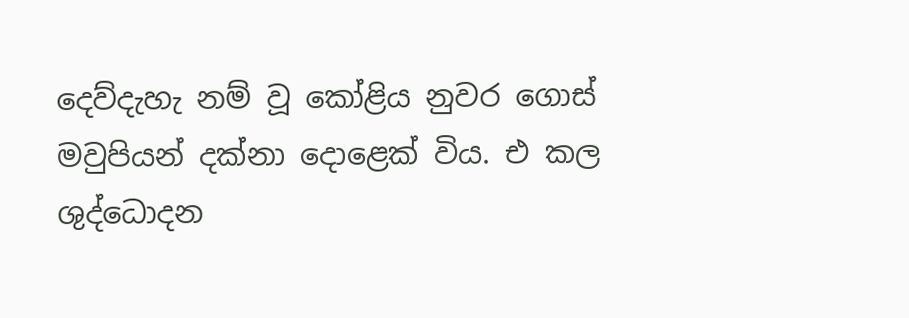දෙව්දැහැ නම් වූ කෝළිය නුවර ගොස් මවුපියන් දක්නා දොළෙක් විය. එ කල ශුද්ධොදන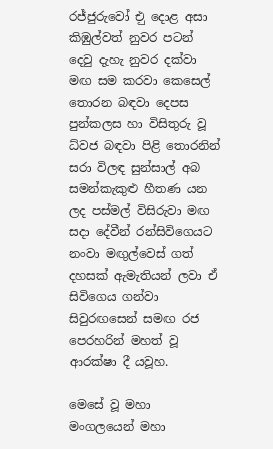රජ්ජුරුවෝ එු දොළ අසා කිඹුල්වත් නුවර පටන් දෙවු දැහැ නුවර දක්වා මඟ සම කරවා කෙසෙල් තොරන බඳවා දෙපස පුන්කලස හා විසිතුරු වූ ධ්වජ බඳවා පිළි තොරනින් සරා විලඳ සුන්සාල් අබ සමන්කැකුළු හීතණ යන ලද පස්මල් විසිරුවා මඟ සදා දේවීන් රන්සිවිගෙයට නංවා මඟුල්වෙස් ගත් දහසක් ඇමැතියන් ලවා ඒ සිවිගෙය ගන්වා සිවුරඟසෙන් සමඟ රජ පෙරහරින් මහත් වූ ආරක්ෂා දී යවූහ.

මෙසේ වූ මහා මංගලයෙන් මහා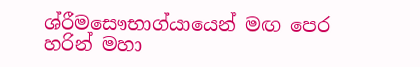ශ්රීමසෞභාග්යායෙන් මඟ පෙර හරින් මහා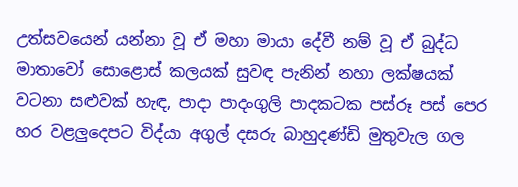උත්සවයෙන් යන්නා වූ ඒ මහා ම‍ායා දේවී නම් වූ ඒ බුද්ධ මාතාවෝ සොළොස් කලයක් සුවඳ පැනින් නහා ලක්ෂයක් වටනා සළුවක් හැඳ, පාදා පාදංගුලි පාදකටක පස්රූ පස් පෙර හර වළලුදෙපට විද්යා අගුල් දසරු බාහුදණ්ඩි මුතුවැල ගල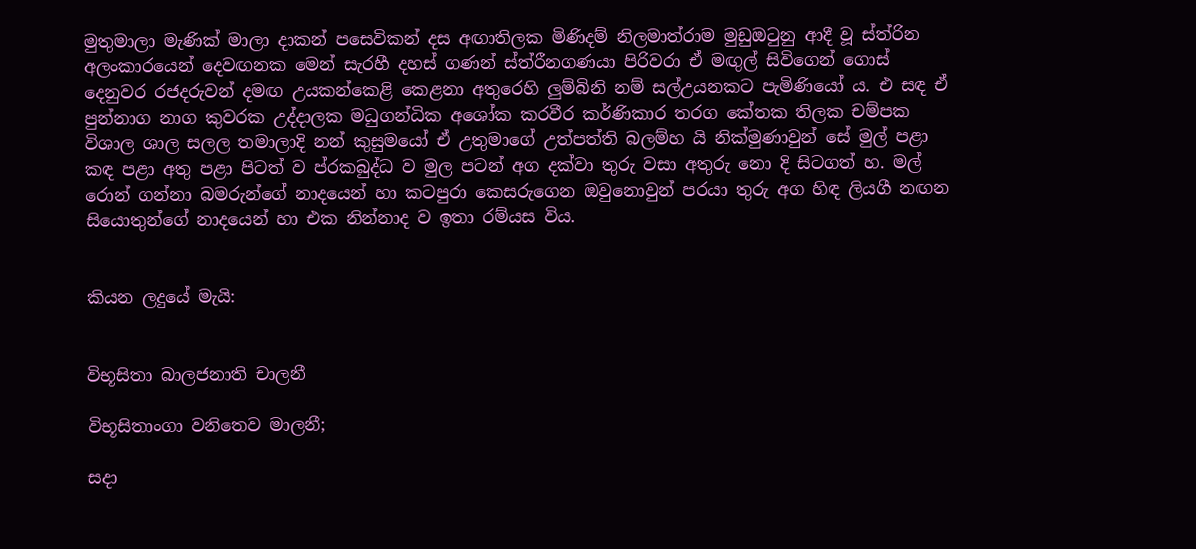මුතුමාලා මැණික් මාලා දාකන් පසෙවිකන් දස අඟාතිලක මිණිදම් නිලමාත්රාම මුඩුඔටුනු ආදී වූ ස්ත්රින අලංකාරයෙන් දෙවඟනක මෙන් සැරහී දහස් ගණන් ස්ත්රීනගණයා පිරිවරා ඒ මඟුල් සිවිගෙන් ගොස් දෙනුවර රජදරුවන් දමඟ උයකන්කෙළි කෙළනා අතුරෙහි ලුම්බිනි නම් සල්උයනකට පැමිණියෝ ය. එ සඳ ඒ පුන්නාග නාග කුවරක උද්ද‍ාලක මධුගන්ධික අශෝක කරවීර කර්ණිකාර තරග කේතක තිලක චම්පක විශාල ශාල සලල තමාලාදි නන් කුසුමයෝ ඒ උතුමාගේ උත්පත්ති බලම්හ යි නික්මුණාවුන් සේ මුල් පළා කඳ පළා අතු පළා පිටත් ව ප්රකබුද්ධ ව මුල පටන් අග දක්වා තුරු වසා අතුරු නො දි සිටගත් හ. මල් රොන් ගන්නා බමරුන්ගේ නාදයෙන් හා කටපුරා කෙසරුගෙන ඔවුනොවුන් පරයා තුරු අග හිඳ ලියගී නඟන සියොතුන්ගේ නාදයෙන් හා එක නින්නාද ව ඉතා රම්යස විය.


කියන ලදුයේ මැයි:


විභූසිතා බාලජනාති චාලනී

විභූසිතාංගා වනිතෙව මාලනී;

සදා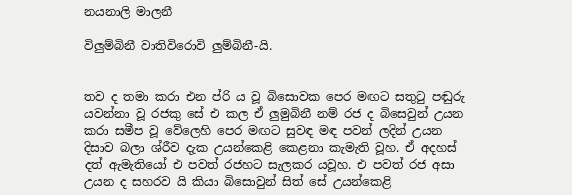නයනාලි මාලනී

විලුම්බිනී වාතිවිරොවි ලුම්බිනී-යි.


තව ද තමා කරා එන ප්රි ය වූ බිසොවක පෙර මඟට සතුටු පඬුරු යවන්නා වූ රජකු සේ එ කල ඒ ලුමුබිනී නම් රජ ද බිසෙවුන් උයන කරා සමීප වූ වේලෙහි පෙර මඟට සුවඳ මඳ පවන් ලදින් උයන දිසාව බලා ශ්රීව දැක උයන්කෙළි කෙළනා කැමැති වූහ. ඒ අදහස් දත් ඇමැතියෝ එ පවත් රජහට සැලකර යවූහ. එ පවත් රජ අසා උයන ද සහරව යි කියා බිසොවුන් සිත් සේ උයන්කෙළි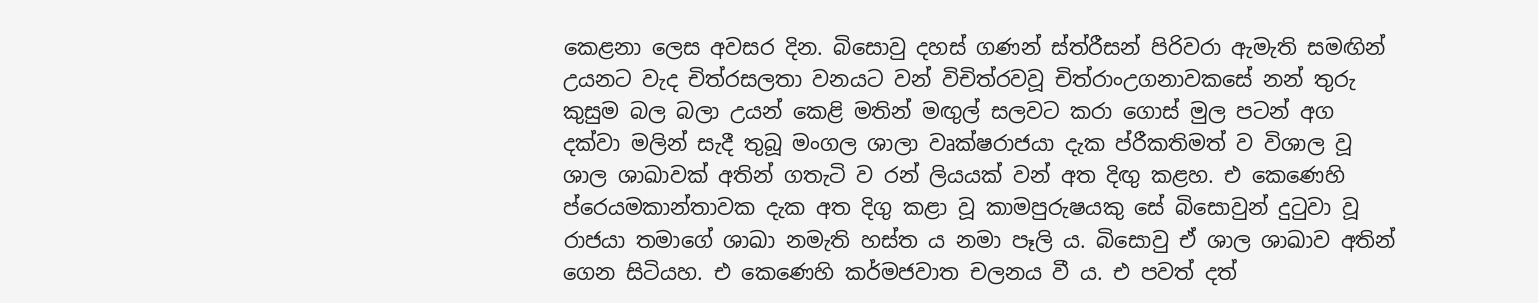කෙළනා ලෙස අවසර දින. බිසොවු දහස් ගණන් ස්ත්රීසන් පිරිවරා ඇමැති සමඟින් උයනට වැද චිත්රසලතා වනයට වන් විචිත්රවවූ චිත්රාංඋගනාවකසේ නන් තුරු කුසුම බල බලා උයන් කෙළි මතින් මඟුල් සලවට කරා ගොස් මුල පටන් අග දක්වා මලින් සැදී තුබූ මංගල ශාලා වෘක්ෂරාජයා දැක ප්රීකතිමත් ව විශාල වූ ශාල ශාඛාවක් අතින් ගතැටි ව රන් ලියයක් වන් අත දිඟු කළහ. එ කෙණෙහි ප්රෙයමකාන්තාවක දැක අත දිගු කළා වූ කාමපුරුෂයකු සේ බිසොවුන් දුටුවා වූ රාජයා තමා‍ගේ ශාඛා නමැති හස්ත ය නමා පෑලි ය. බිසොවු ඒ ශාල ශාඛාව අතින් ගෙන සිටියහ. එ කෙණෙහි කර්මජව‍ාත චලනය වී ය. එ පවත් දත්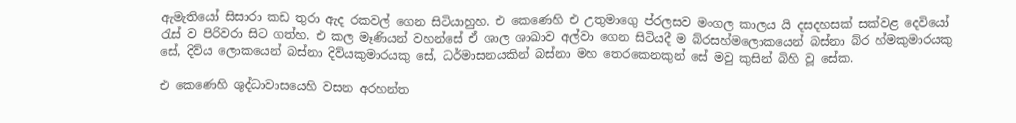ඇමැතියෝ සිසාරා කඩ තුරා ඇද රකවල් ගෙන සිටියාහුහ. එ කෙණෙහි එ උතුමාගෙු ප්රලසව මංගල කාලය යි දසදහසක් සක්වළ දෙවියෝ රැස් ව පිරිවරා සිට ගත්හ. එ කල මෑණියන් වහන්සේ ඒ ශාල ශාඛාව අල්වා ගෙන සිටියදී ම බ්රසහ්මලොකයෙන් බස්නා බ්ර හ්මකුමාරයකු සේ, දිව්ය ලොකයෙන් බස්නා දිව්ය‍කුමාරයකු සේ, ධර්මාසනයකින් බස්නා මහ තෙරකෙනකුන් සේ මවු කුසින් බිහි වූ සේක.

එ කෙණෙහි ශුද්ධාවාසයෙහි වසන අරහන්ත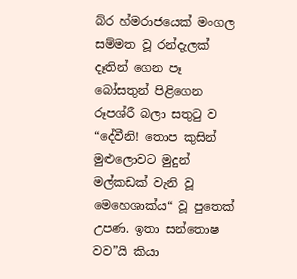බ්ර හ්මරාජයෙක් මංගල සම්මත වූ රන්දැලක් දෑතින් ගෙන පෑ බෝසතුන් පිළිගෙන රූපශ්රී බලා සතුටු ව “දේවීනි! තොප කුසින් මුළුලොවට මුදුන් මල්කඩක් වැනි වූ මෙහෙශාක්ය“ වූ පුතෙක් උපණ. ඉතා සන්තොෂ වව”යි කියා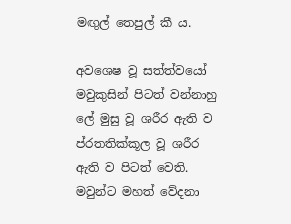මඟුල් තෙපුල් කී ය.

අවශෙෂ වූ සත්ත්වයෝ මවුකුසින් පිටත් වන්නාහු ලේ මුසු වූ ශරීර ඇති ව ප්රතතික්කූල වූ ශරීර ඇති ව පිටත් වෙති. මවුන්ට මහත් වේදනා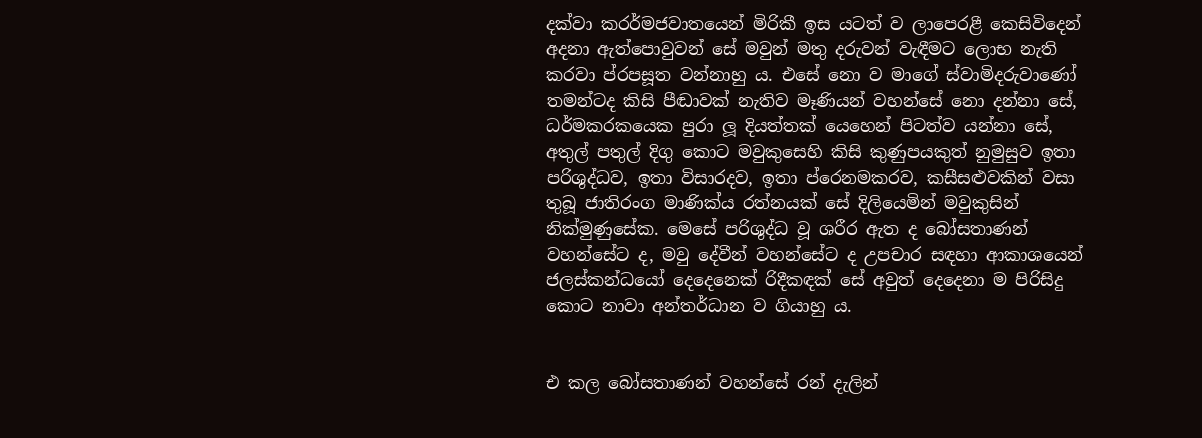දක්වා කරර්මජවාතයෙන් මිරිකී ඉස යටත් ව ලාපෙරළී කෙසිවිදෙන් අදනා ඇත්පොවුවන් සේ මවුන් මතු දරුවන් වැඳීමට ලොභ නැති කරවා ප්රපසූත වන්නාහු ය. එසේ නො ව මාගේ ස්වාමිදරුවාණෝ තමන්ටද කිසි පීඬාවක් නැතිව මෑණියන් වහන්සේ නො දන්නා සේ, ධර්මකරකයෙක පුරා ලූ දියත්තක් යෙහෙන් පිටත්ව යන්නා සේ, අතුල් පතුල් දිගු කොට මවුකුසෙහි කිසි කුණුපයකුත් නුමුසුව ඉතා පරිශුද්ධව, ඉතා විසාරදව, ඉතා ප්රෙනමකරව, කසීසළුවකින් වසා තුබූ ජාතිරංග මාණික්ය රත්නයක් සේ දිලියෙමින් මවුකුසින් නික්මුණුසේක. මෙසේ පරිශුද්ධ වූ ශරීර ඇත ද බෝසතාණන් වහන්සේට ද, මවු දේවීන් වහන්සේට ද උපචාර සඳහා ආකාශයෙන් ජලස්කන්ධයෝ දෙදෙනෙක් රිදීකඳක් සේ අවුත් දෙදෙනා ම පිරිසිදු කොට නාවා අන්තර්ධාන ව ගියාහු ය.


එ කල බෝසතාණන් වහන්සේ රන් දැලින්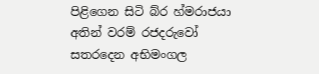පිළිගෙන සිටි බ්ර හ්මරාජයා අතින් වරම් රජදරුවෝ සතරදෙන අභිමංගල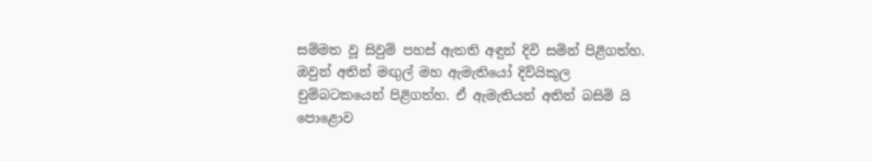සම්මත වූ සිවුම් පහස් ඇතති අඳුන් දිවි සමින් පිළිගත්හ. ඔවුන් අතින් මඟුල් මහ ඇමැතියෝ දිව්යිකූල චුම්බටකයෙන් පිළිගත්හ. ඒ ඇමැතියන් අතින් බසිමි යි පොළොව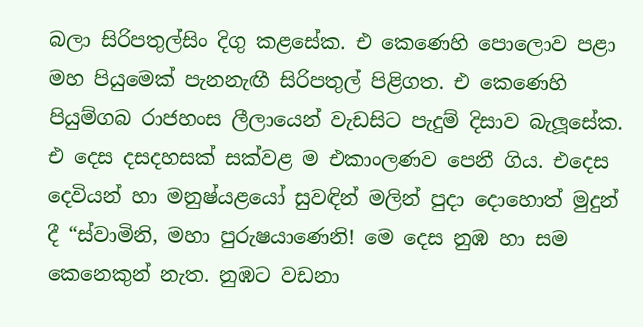බලා සිරිපතුල්සිං දිගු කළසේක. එ කෙණෙහි පොලොව පළා මහ පියුමෙක් පැනනැඟී සිරිපතුල් පිළිගත. එ කෙණෙහි පියුම්ගබ රාජහංස ලීලායෙන් වැඩසිට පැදුම් දිසාව බැලූසේක. එ දෙස දසදහසක් සක්වළ ම එකාංලණව පෙනී ගිය. එදෙස දෙවියන් හා මනුෂ්යළයෝ සුවඳින් මලින් පුදා දොහොත් මුදුන් දී “ස්වාමිනි, මහා පුරුෂයාණෙනි! මෙ දෙස නුඹ හා සම කෙනෙකුන් නැත. නුඹට වඩනා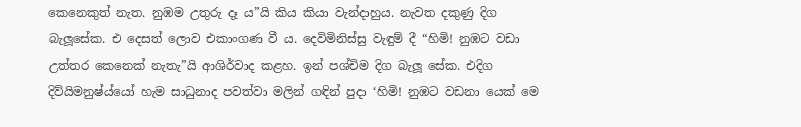කෙනෙකුත් නැත. නුඹම උතුරු දෑ ය”යි කිය කියා වැන්දාහුය. නැවත දකුණු දිග බැලූසේක. එ දෙසත් ලොව එකාංගණ වී ය. දෙවිමිනිස්සු වැඳුම් දී “හිමි! නුඹට වඩා උත්තර කෙනෙක් නැතැ”යි ආශිර්වාද කළහ. ඉන් පශ්චිම දිග බැලූ සේක. එදිග දිව්යිමනුෂ්ය්යෝ හැම සාධුනාද පවත්වා මලින් ගඳින් පුදා ‘හිමි! නුඹට වඩනා යෙක් මෙ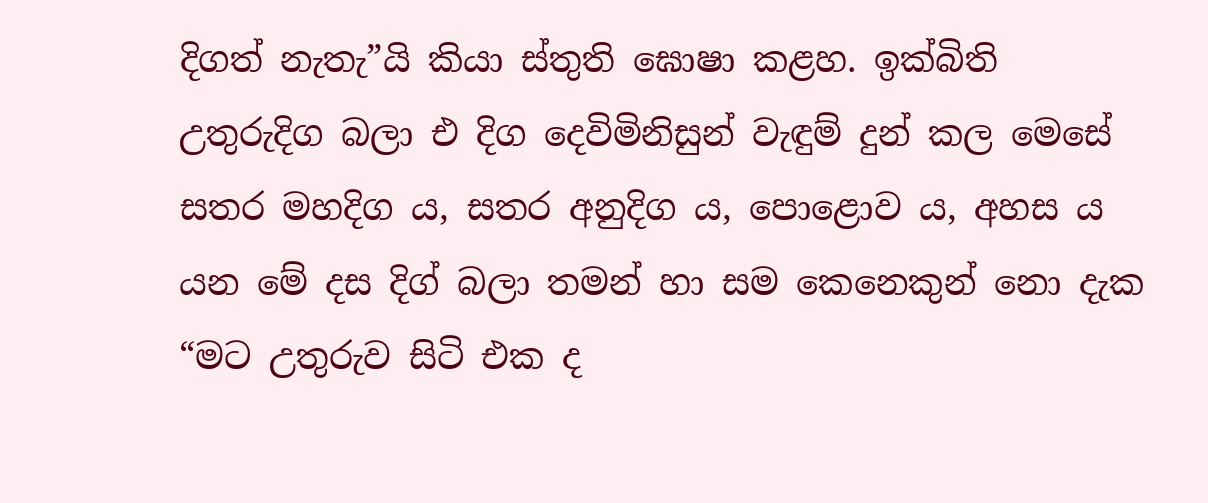දිගත් නැතැ”යි කියා ස්තුති ඝොෂා කළහ. ඉක්බිති උතුරුදිග බලා එ දිග දෙවිමිනිසුන් වැඳුම් දුන් කල මෙසේ සතර මහදිග ය, සතර අනුදිග ය, පොළොව ය, අහස ය යන මේ දස දිග් බලා තමන් හා සම කෙනෙකුන් නො දැක “මට උතුරුව සිටි එක ද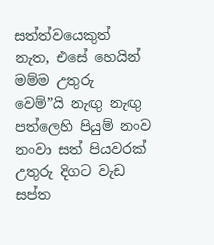සත්ත්වයෙකුත් නැත, එසේ හෙයින් මම්ම උතුරු වෙම්”යි නැඟු නැඟු පත්ලෙහි පියුම් නංව නංවා සත් පියවරක් උතුරු දිගට වැඩ සප්ත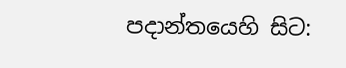පදාන්තයෙහි සිට: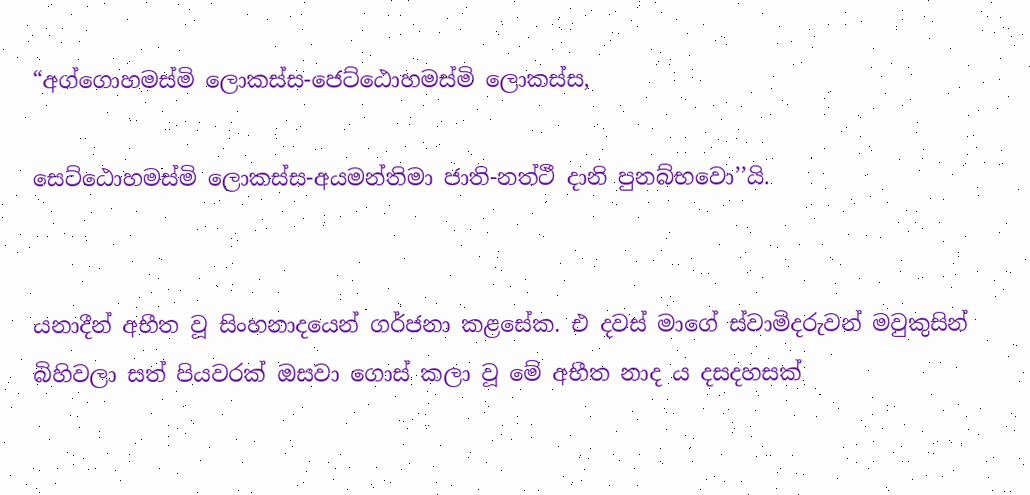“අග්ගොහමස්මි ලොකස්ස-ජෙට්ඨොහමස්මි ලොකස්ස,

සෙට්ඨොහමස්මි ලොකස්ස-අයමන්තිමා ජාති-නත්ථී දානි පුනබ්භවො’’යි.


යනාදීන් අභීත වූ සිංහනාදයෙන් ගර්ජනා කළසේක. එ දවස් මාගේ ස්වාමිදරුවන් මවුකුසින් බිහිවලා සත් පියවරක් ඔසවා ගොස් කලා වූ මේ අභීත නාද ය දසදහසක්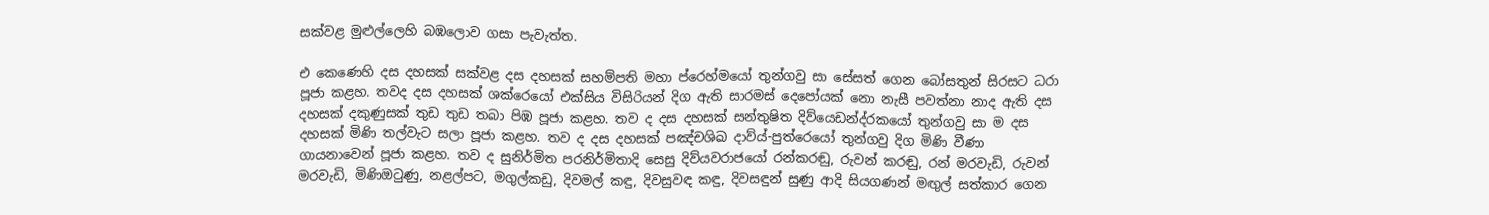සක්වළ මුළුල්ලෙහි බඹලොව ගසා පැවැත්ත.

එ කෙණෙහි දස දහසක් සක්වළ දස දහසක් සහම්පති මහා ප්රෙහ්මයෝ තුන්ගවු සා සේසත් ගෙන බෝසතුන් සිරසට ධරා පූජා කළහ. තවද දස දහසක් ශක්රෙයෝ එක්සිය විසිරියන් දිග ඇති සාරමස් දෙපෝයක් නො නැසී පවත්නා නාද ඇති දස දහසක් දකුණුසක් තුඩ තුඩ තබා පිඹ පූජා කළහ. තව ද දස දහසක් සන්තුෂිත දිව්යෙඩන්ද්රකයෝ තුන්ගවු සා ම දස දහසක් මිණි තල්වැට සලා පූජා කළහ. තව ද දස දහසක් පඤ්චශිඛ දාව්ය්-පුත්රෙයෝ තුන්ගවු දිග මිණි වීණා ගායනාවෙන් පූජා කළහ. තව ද සුනිර්මිත පරනිර්මිතාදි සෙසු දිව්යවරාජයෝ රන්කරඬු, රුවන් කරඬු, රන් මරවැඩි, රුවන් මරවැඩි, මිණිඔටුණු, නළල්පට, මගුල්කඩු, දිවමල් කඳු, දිවසුවඳ කඳු, දිවසඳුන් සුණු ආදි සියගණන් මඟුල් සත්කාර ගෙන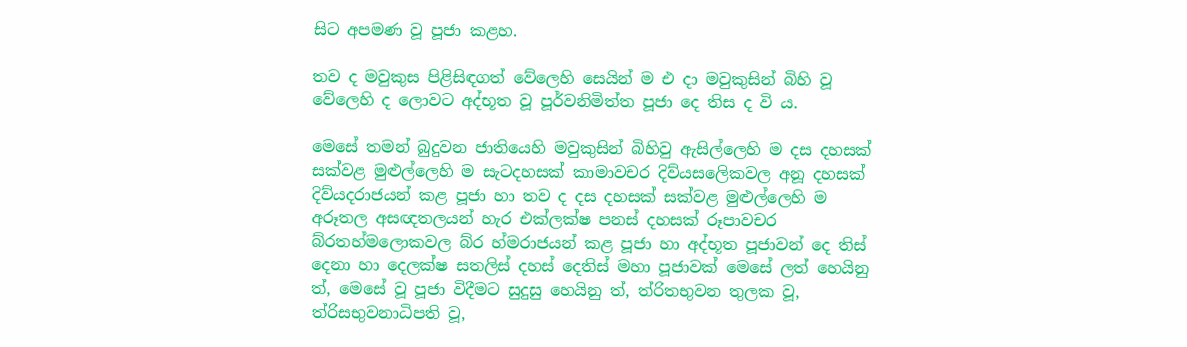සිට අපමණ වූ පූජා කළහ.

තව ද මවුකුස පිළිසිඳගත් වේලෙහි සෙයින් ම එ දා මවුකුසින් බිහි වූ වේලෙහි ද ලොවට අද්භූත වූ පූර්වනිමිත්ත පූජා දෙ තිස ද වි ය.

මෙසේ තමන් බුදුවන ජාතියෙහි මවුකුසින් බිහිවු ඇසිල්ලෙහි ම දස දහසක් සක්වළ මුළුල්ලෙහි ම සැටදහසක් කාමාවචර දිව්යසලෙිකවල අනූ දහසක් දිව්යදරාජයන් කළ පූජා හා තව ද දස දහසක් සක්වළ මුළුල්ලෙහි ම අරූතල අසඥතලයන් හැර එක්ලක්ෂ පනස් දහසක් රූපාවචර බ්රතහ්මලොකවල බ්ර හ්මරාජයන් කළ පූජා හා අද්භූත පූජාවන් දෙ තිස් දෙනා හා දෙලක්ෂ සතලිස් දහස් දෙතිස් මහා පූජාවක් මෙසේ ලත් හෙයිනු ත්, මෙසේ වූ පූජා විදීමට සුදුසු හෙයිනු ත්, ත්රිතභුවන තුලක වූ, ත්රිසභුවන‍ාධිපති වූ,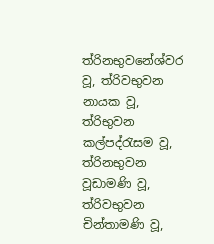ත්රිනභුවනේශ්වර වූ, ත්රිවභුවන නායක වූ, ත්රි‍භුවන කල්පද්රැසම වූ, ත්රිනභුවන වූඩාමණි වූ, ත්රිවභුවන චින්තාමණි වූ,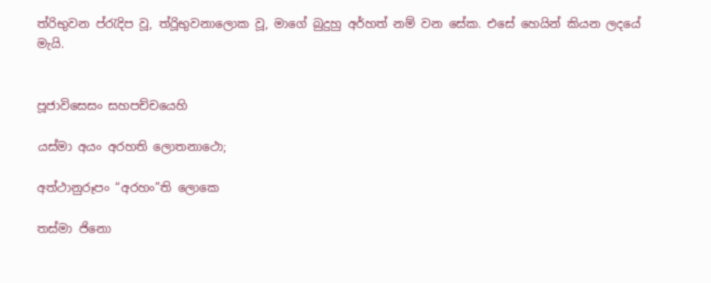ත්රි‍භුවන ප්රැදිප වූ, ත්රිූභුවනාලොක වූ, මාගේ බුදුහු අර්හත් නම් වන සේක. එසේ හෙයින් කියන ලදයේ මැයි.


පූජාවිසෙසං සහපච්චයෙහි

යස්මා අයං අරහති ලොතනාථො;

අත්ථානුරූපං “අරහං”ති ලොකෙ

තස්මා ජිනො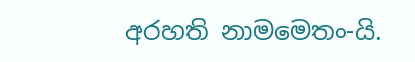අරහති නාමමෙතං-යි.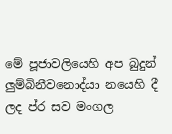මේ පූජාවලියෙහි අප බුදුන් ලුම්බිනීවනොද්යා නයෙහි දී ලද ප්ර සව මංගල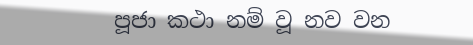පූජා කථා නම් වූ නව වන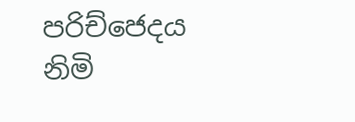පරිච්ජෙදය නිමි